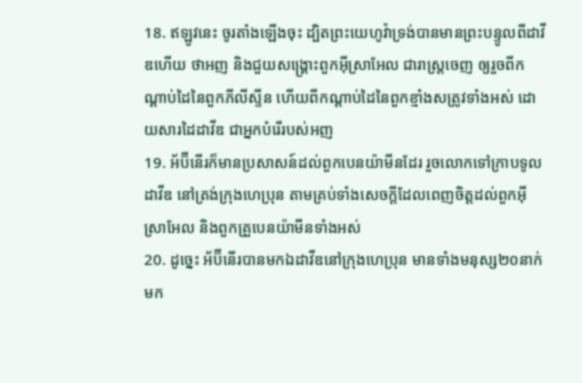18. ឥឡូវនេះ ចូរតាំងឡើងចុះ ដ្បិតព្រះយេហូវ៉ាទ្រង់បានមានព្រះបន្ទូលពីដាវីឌហើយ ថាអញ និងជួយសង្គ្រោះពួកអ៊ីស្រាអែល ជារាស្ត្រចេញ ឲ្យរួចពីកណ្តាប់ដៃនៃពួកភីលីស្ទីន ហើយពីកណ្តាប់ដៃនៃពួកខ្មាំងសត្រូវទាំងអស់ ដោយសារដៃដាវីឌ ជាអ្នកបំរើរបស់អញ
19. អ័ប៊ីនើរក៏មានប្រសាសន៍ដល់ពួកបេនយ៉ាមីនដែរ រួចលោកទៅក្រាបទូលដាវីឌ នៅត្រង់ក្រុងហេប្រុន តាមគ្រប់ទាំងសេចក្តីដែលពេញចិត្តដល់ពួកអ៊ីស្រាអែល និងពួកគ្រួបេនយ៉ាមីនទាំងអស់
20. ដូច្នេះ អ័ប៊ីនើរបានមកឯដាវីឌនៅក្រុងហេប្រុន មានទាំងមនុស្ស២០នាក់មក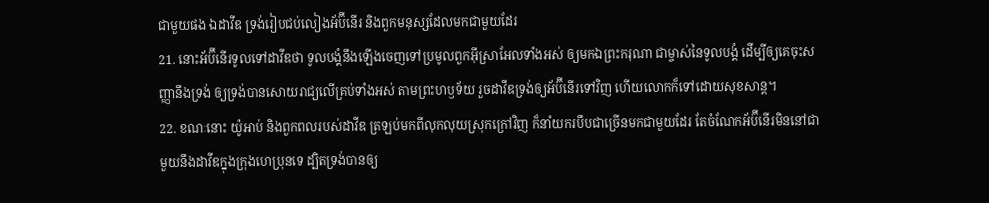ជាមួយផង ឯដាវីឌ ទ្រង់រៀបជប់លៀងអ័ប៊ីនើរ និងពួកមនុស្សដែលមកជាមួយដែរ
21. នោះអ័ប៊ីនើរទូលទៅដាវីឌថា ទូលបង្គំនឹងឡើងចេញទៅប្រមូលពួកអ៊ីស្រាអែលទាំងអស់ ឲ្យមកឯព្រះករុណា ជាម្ចាស់នៃទូលបង្គំ ដើម្បីឲ្យគេចុះសញ្ញានឹងទ្រង់ ឲ្យទ្រង់បានសោយរាជ្យលើគ្រប់ទាំងអស់ តាមព្រះហឫទ័យ រួចដាវីឌទ្រង់ឲ្យអ័ប៊ីនើរទៅវិញ ហើយលោកក៏ទៅដោយសុខសាន្ត។
22. ខណៈនោះ យ៉ូអាប់ និងពួកពលរបស់ដាវីឌ ត្រឡប់មកពីលុកលុយស្រុកក្រៅវិញ ក៏នាំយករបឹបជាច្រើនមកជាមួយដែរ តែចំណែកអ័ប៊ីនើរមិននៅជាមួយនឹងដាវីឌក្នុងក្រុងហេប្រុនទេ ដ្បិតទ្រង់បានឲ្យ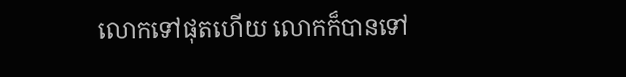លោកទៅផុតហើយ លោកក៏បានទៅ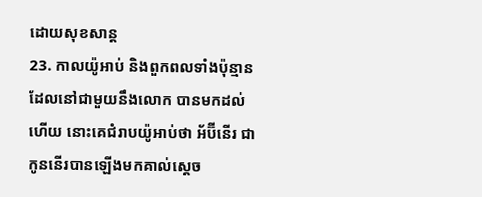ដោយសុខសាន្ត
23. កាលយ៉ូអាប់ និងពួកពលទាំងប៉ុន្មាន ដែលនៅជាមួយនឹងលោក បានមកដល់ហើយ នោះគេជំរាបយ៉ូអាប់ថា អ័ប៊ីនើរ ជាកូននើរបានឡើងមកគាល់ស្តេច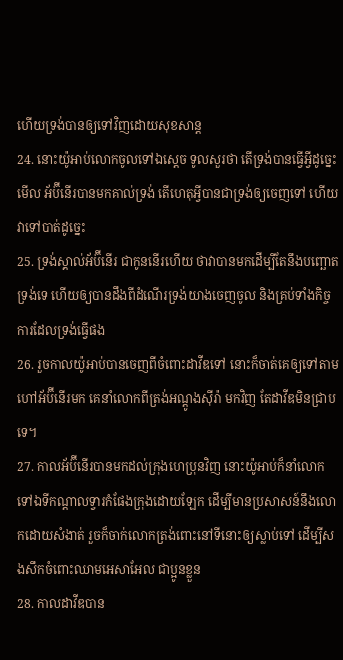ហើយទ្រង់បានឲ្យទៅវិញដោយសុខសាន្ត
24. នោះយ៉ូអាប់លោកចូលទៅឯស្តេច ទូលសួរថា តើទ្រង់បានធ្វើអ្វីដូច្នេះ មើល អ័ប៊ីនើរបានមកគាល់ទ្រង់ តើហេតុអ្វីបានជាទ្រង់ឲ្យចេញទៅ ហើយវាទៅបាត់ដូច្នេះ
25. ទ្រង់ស្គាល់អ័ប៊ីនើរ ជាកូននើរហើយ ថាវាបានមកដើម្បីតែនឹងបញ្ឆោតទ្រង់ទេ ហើយឲ្យបានដឹងពីដំណើរទ្រង់យាងចេញចូល និងគ្រប់ទាំងកិច្ចការដែលទ្រង់ធ្វើផង
26. រួចកាលយ៉ូអាប់បានចេញពីចំពោះដាវីឌទៅ នោះក៏ចាត់គេឲ្យទៅតាមហៅអ័ប៊ីនើរមក គេនាំលោកពីត្រង់អណ្តូងស៊ីរ៉ា មកវិញ តែដាវីឌមិនជ្រាបទេ។
27. កាលអ័ប៊ីនើរបានមកដល់ក្រុងហេប្រុនវិញ នោះយ៉ូអាប់ក៏នាំលោក ទៅឯទីកណ្តាលទ្វារកំផែងក្រុងដោយឡែក ដើម្បីមានប្រសាសន៍នឹងលោកដោយសំងាត់ រួចក៏ចាក់លោកត្រង់ពោះនៅទីនោះឲ្យស្លាប់ទៅ ដើម្បីសងសឹកចំពោះឈាមអេសាអែល ជាប្អូនខ្លួន
28. កាលដាវីឌបាន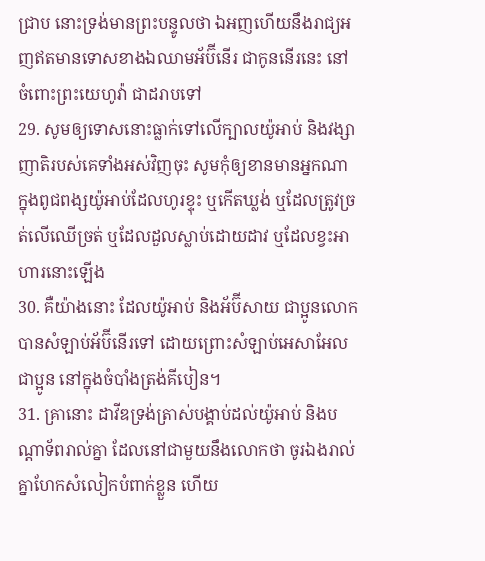ជ្រាប នោះទ្រង់មានព្រះបន្ទូលថា ឯអញហើយនឹងរាជ្យអញឥតមានទោសខាងឯឈាមអ័ប៊ីនើរ ជាកូននើរនេះ នៅចំពោះព្រះយេហូវ៉ា ជាដរាបទៅ
29. សូមឲ្យទោសនោះធ្លាក់ទៅលើក្បាលយ៉ូអាប់ និងវង្សាញាតិរបស់គេទាំងអស់វិញចុះ សូមកុំឲ្យខានមានអ្នកណា ក្នុងពូជពង្សយ៉ូអាប់ដែលហូរខ្ទុះ ឬកើតឃ្លង់ ឬដែលត្រូវច្រត់លើឈើច្រត់ ឬដែលដួលស្លាប់ដោយដាវ ឬដែលខ្វះអាហារនោះឡើង
30. គឺយ៉ាងនោះ ដែលយ៉ូអាប់ និងអ័ប៊ីសាយ ជាប្អូនលោកបានសំឡាប់អ័ប៊ីនើរទៅ ដោយព្រោះសំឡាប់អេសាអែលជាប្អូន នៅក្នុងចំបាំងត្រង់គីបៀន។
31. គ្រានោះ ដាវីឌទ្រង់ត្រាស់បង្គាប់ដល់យ៉ូអាប់ និងបណ្តាទ័ពរាល់គ្នា ដែលនៅជាមួយនឹងលោកថា ចូរឯងរាល់គ្នាហែកសំលៀកបំពាក់ខ្លួន ហើយ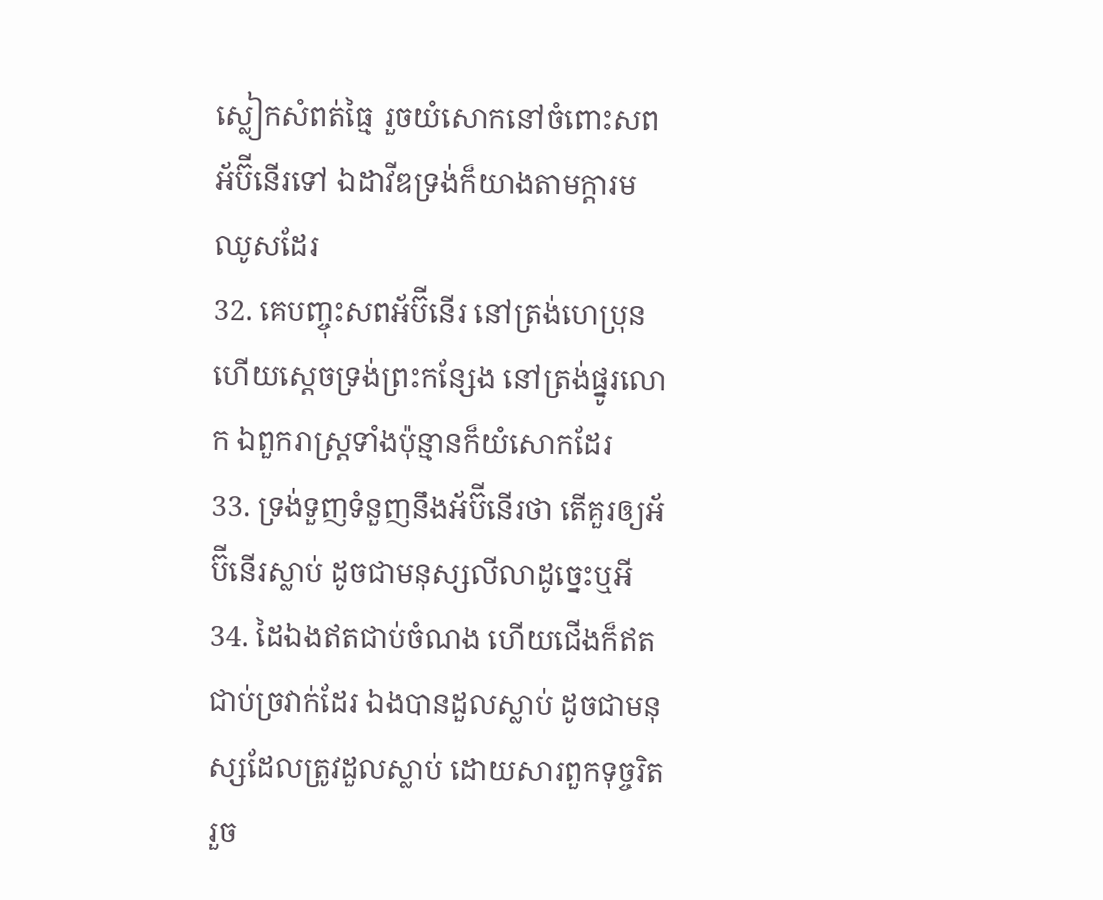ស្លៀកសំពត់ធ្មៃ រួចយំសោកនៅចំពោះសពអ័ប៊ីនើរទៅ ឯដាវីឌទ្រង់ក៏យាងតាមក្តារមឈូសដែរ
32. គេបញ្ចុះសពអ័ប៊ីនើរ នៅត្រង់ហេប្រុន ហើយស្តេចទ្រង់ព្រះកន្សែង នៅត្រង់ផ្នូរលោក ឯពួករាស្ត្រទាំងប៉ុន្មានក៏យំសោកដែរ
33. ទ្រង់ទួញទំនួញនឹងអ័ប៊ីនើរថា តើគួរឲ្យអ័ប៊ីនើរស្លាប់ ដូចជាមនុស្សលីលាដូច្នេះឬអី
34. ដៃឯងឥតជាប់ចំណង ហើយជើងក៏ឥតជាប់ច្រវាក់ដែរ ឯងបានដួលស្លាប់ ដូចជាមនុស្សដែលត្រូវដួលស្លាប់ ដោយសារពួកទុច្ចរិត រួច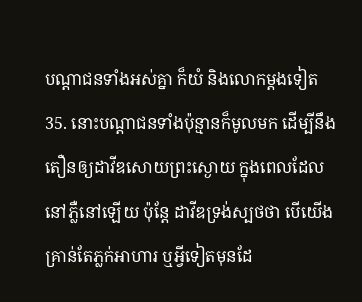បណ្តាជនទាំងអស់គ្នា ក៏យំ និងលោកម្តងទៀត
35. នោះបណ្តាជនទាំងប៉ុន្មានក៏មូលមក ដើម្បីនឹងតឿនឲ្យដាវីឌសោយព្រះស្ងោយ ក្នុងពេលដែលនៅភ្លឺនៅឡើយ ប៉ុន្តែ ដាវីឌទ្រង់ស្បថថា បើយើងគ្រាន់តែភ្លក់អាហារ ឬអ្វីទៀតមុនដែ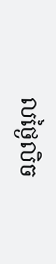លថ្ងៃលិច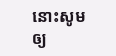នោះសូមឲ្យ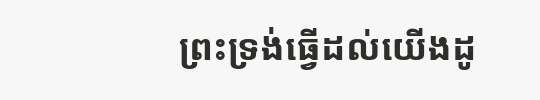ព្រះទ្រង់ធ្វើដល់យើងដូ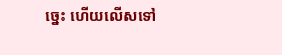ច្នេះ ហើយលើសទៅ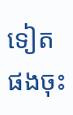ទៀតផងចុះ